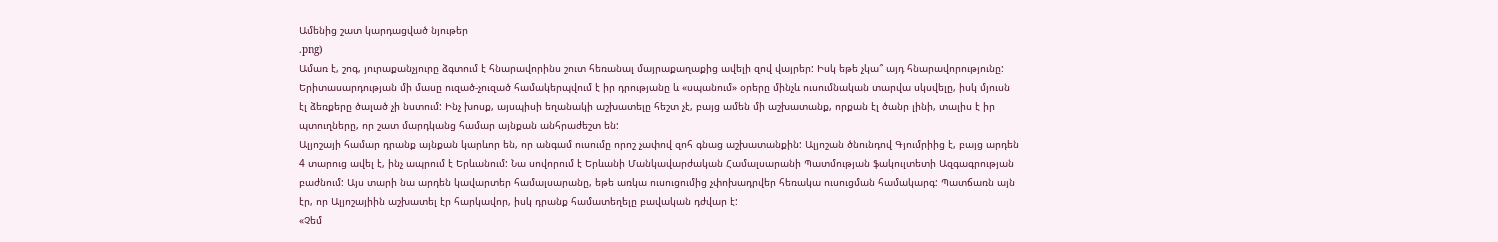Ամենից շատ կարդացված նյութեր
.png)
Ամառ է, շոգ, յուրաքանչյուրը ձգտում է հնարավորինս շուտ հեռանալ մայրաքաղաքից ավելի զով վայրեր: Իսկ եթե չկա՞ այդ հնարավորությունը: Երիտասարդության մի մասը ուզած-չուզած համակերպվում է իր դրությանը և «սպանում» օրերը մինչև ուսումնական տարվա սկսվելը, իսկ մյուսն էլ ձեռքերը ծալած չի նստում: Ինչ խոսք, այսպիսի եղանակի աշխատելը հեշտ չէ, բայց ամեն մի աշխատանք, որքան էլ ծանր լինի, տալիս է իր պտուղները, որ շատ մարդկանց համար այնքան անհրաժեշտ են:
Ալյոշայի համար դրանք այնքան կարևոր են, որ անգամ ուսումը որոշ չափով զոհ գնաց աշխատանքին: Ալյոշան ծնունդով Գյումրիից է, բայց արդեն 4 տարուց ավել է, ինչ ապրում է Երևանում: Նա սովորում է Երևանի Մանկավարժական Համալսարանի Պատմության ֆակուլտետի Ազգագրության բաժնում: Այս տարի նա արդեն կավարտեր համալսարանը, եթե առկա ուսուցումից չփոխադրվեր հեռակա ուսուցման համակարգ: Պատճառն այն էր, որ Ալյոշայիին աշխատել էր հարկավոր, իսկ դրանք համատեղելը բավական դժվար է:
«Չեմ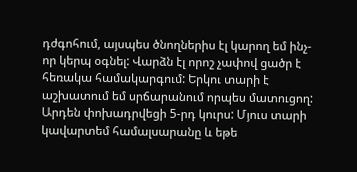դժգոհում, այսպես ծնողներիս էլ կարող եմ ինչ-որ կերպ օգնել: Վարձն էլ որոշ չափով ցածր է հեռակա համակարգում: Երկու տարի է աշխատում եմ սրճարանում որպես մատուցող: Արդեն փոխադրվեցի 5-րդ կուրս: Մյուս տարի կավարտեմ համալսարանը և եթե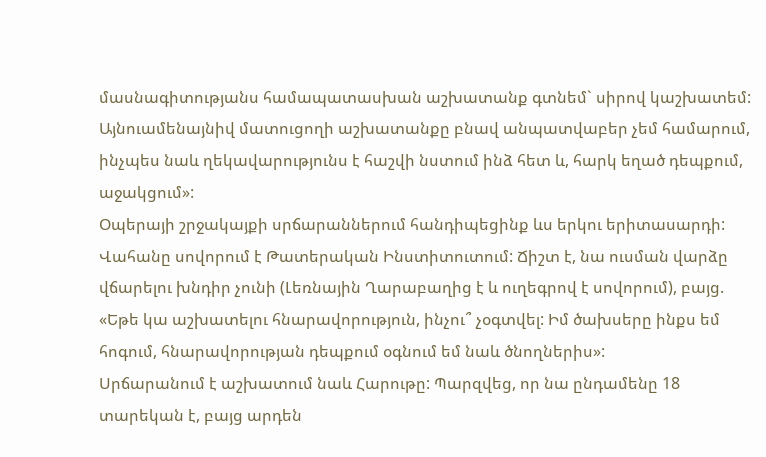մասնագիտությանս համապատասխան աշխատանք գտնեմ` սիրով կաշխատեմ: Այնուամենայնիվ մատուցողի աշխատանքը բնավ անպատվաբեր չեմ համարում, ինչպես նաև ղեկավարությունս է հաշվի նստում ինձ հետ և, հարկ եղած դեպքում, աջակցում»:
Օպերայի շրջակայքի սրճարաններում հանդիպեցինք ևս երկու երիտասարդի: Վահանը սովորում է Թատերական Ինստիտուտում: Ճիշտ է, նա ուսման վարձը վճարելու խնդիր չունի (Լեռնային Ղարաբաղից է և ուղեգրով է սովորում), բայց. «Եթե կա աշխատելու հնարավորություն, ինչու՞ չօգտվել: Իմ ծախսերը ինքս եմ հոգում, հնարավորության դեպքում օգնում եմ նաև ծնողներիս»:
Սրճարանում է աշխատում նաև Հարութը: Պարզվեց, որ նա ընդամենը 18 տարեկան է, բայց արդեն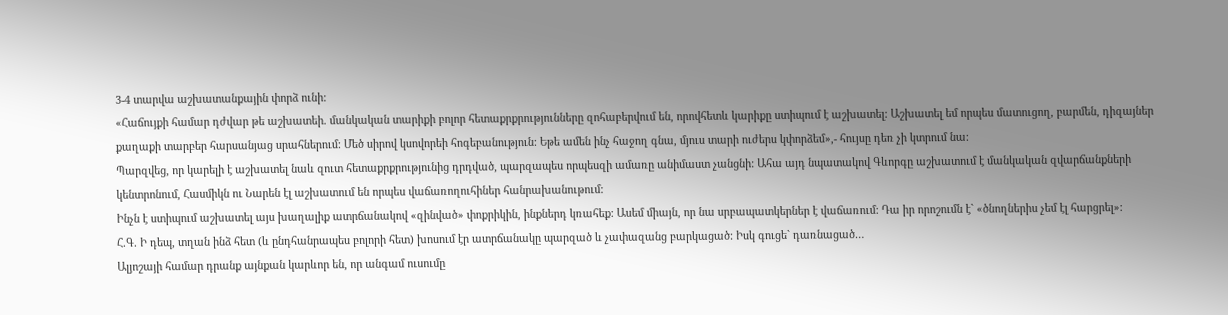3-4 տարվա աշխատանքային փորձ ունի:
«Հաճույքի համար դժվար թե աշխատեի. մանկական տարիքի բոլոր հետաքրքրությունները զոհաբերվում են, որովհետև կարիքը ստիպում է աշխատել: Աշխատել եմ որպես մատուցող, բարմեն, դիզայներ քաղաքի տարբեր հարսանյաց սրահներում: Մեծ սիրով կսովորեի հոգեբանություն: Եթե ամեն ինչ հաջող գնա, մյուս տարի ուժերս կփորձեմ»,- հույսը դեռ չի կտրում նա:
Պարզվեց, որ կարելի է աշխատել նաև զուտ հետաքրքրությունից դրդված, պարզապես որպեսզի ամառը անիմաստ չանցնի: Ահա այդ նպատակով Գևորգը աշխատում է մանկական զվարճանքների կենտրոնում, Հասմիկն ու Նարեն էլ աշխատում են որպես վաճառողուհիներ հանրախանութում:
Ինչն է ստիպում աշխատել այս խաղալիք ատրճանակով «զինված» փոքրիկին, ինքներդ կռահեք: Ասեմ միայն, որ նա սրբապատկերներ է վաճառում: Դա իր որոշումն է` «ծնողներիս չեմ էլ հարցրել»:
Հ.Գ. Ի դեպ, տղան ինձ հետ (և ընդհանրապես բոլորի հետ) խոսում էր ատրճանակը պարզած և չափազանց բարկացած: Իսկ գուցե` դառնացած…
Ալյոշայի համար դրանք այնքան կարևոր են, որ անգամ ուսումը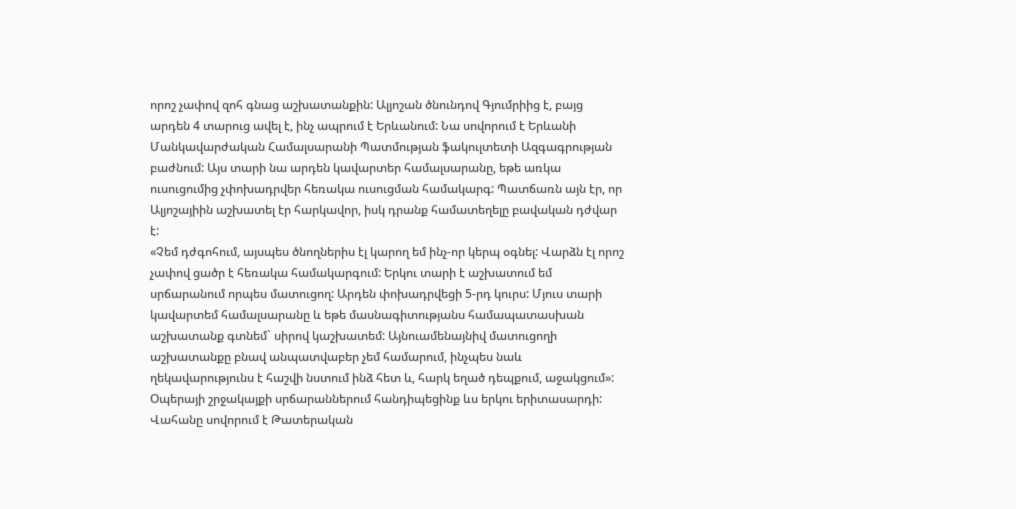որոշ չափով զոհ գնաց աշխատանքին: Ալյոշան ծնունդով Գյումրիից է, բայց արդեն 4 տարուց ավել է, ինչ ապրում է Երևանում: Նա սովորում է Երևանի Մանկավարժական Համալսարանի Պատմության ֆակուլտետի Ազգագրության բաժնում: Այս տարի նա արդեն կավարտեր համալսարանը, եթե առկա ուսուցումից չփոխադրվեր հեռակա ուսուցման համակարգ: Պատճառն այն էր, որ Ալյոշայիին աշխատել էր հարկավոր, իսկ դրանք համատեղելը բավական դժվար է:
«Չեմ դժգոհում, այսպես ծնողներիս էլ կարող եմ ինչ-որ կերպ օգնել: Վարձն էլ որոշ չափով ցածր է հեռակա համակարգում: Երկու տարի է աշխատում եմ սրճարանում որպես մատուցող: Արդեն փոխադրվեցի 5-րդ կուրս: Մյուս տարի կավարտեմ համալսարանը և եթե մասնագիտությանս համապատասխան աշխատանք գտնեմ` սիրով կաշխատեմ: Այնուամենայնիվ մատուցողի աշխատանքը բնավ անպատվաբեր չեմ համարում, ինչպես նաև ղեկավարությունս է հաշվի նստում ինձ հետ և, հարկ եղած դեպքում, աջակցում»:
Օպերայի շրջակայքի սրճարաններում հանդիպեցինք ևս երկու երիտասարդի: Վահանը սովորում է Թատերական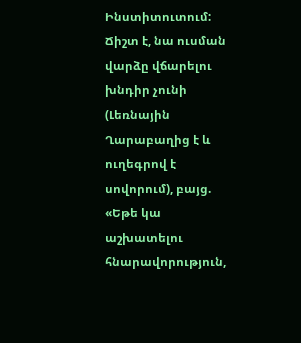Ինստիտուտում: Ճիշտ է, նա ուսման վարձը վճարելու խնդիր չունի (Լեռնային Ղարաբաղից է և ուղեգրով է սովորում), բայց. «Եթե կա աշխատելու հնարավորություն,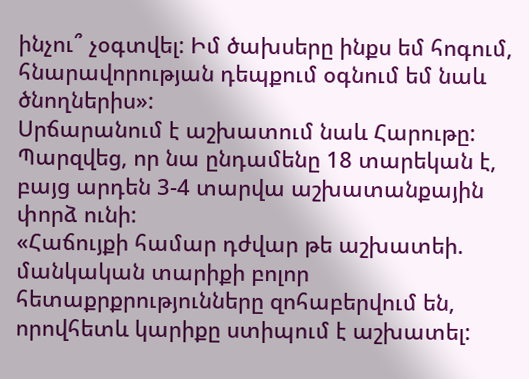ինչու՞ չօգտվել: Իմ ծախսերը ինքս եմ հոգում, հնարավորության դեպքում օգնում եմ նաև ծնողներիս»:
Սրճարանում է աշխատում նաև Հարութը: Պարզվեց, որ նա ընդամենը 18 տարեկան է, բայց արդեն 3-4 տարվա աշխատանքային փորձ ունի:
«Հաճույքի համար դժվար թե աշխատեի. մանկական տարիքի բոլոր հետաքրքրությունները զոհաբերվում են, որովհետև կարիքը ստիպում է աշխատել: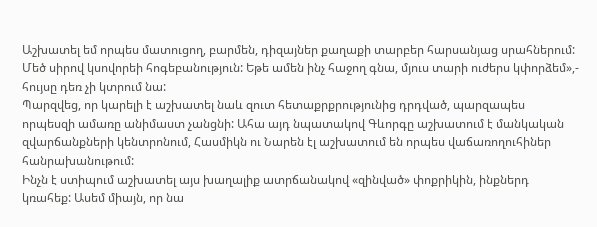Աշխատել եմ որպես մատուցող, բարմեն, դիզայներ քաղաքի տարբեր հարսանյաց սրահներում: Մեծ սիրով կսովորեի հոգեբանություն: Եթե ամեն ինչ հաջող գնա, մյուս տարի ուժերս կփորձեմ»,- հույսը դեռ չի կտրում նա:
Պարզվեց, որ կարելի է աշխատել նաև զուտ հետաքրքրությունից դրդված, պարզապես որպեսզի ամառը անիմաստ չանցնի: Ահա այդ նպատակով Գևորգը աշխատում է մանկական զվարճանքների կենտրոնում, Հասմիկն ու Նարեն էլ աշխատում են որպես վաճառողուհիներ հանրախանութում:
Ինչն է ստիպում աշխատել այս խաղալիք ատրճանակով «զինված» փոքրիկին, ինքներդ կռահեք: Ասեմ միայն, որ նա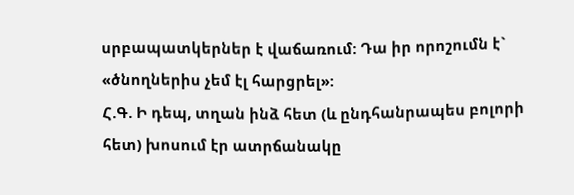սրբապատկերներ է վաճառում: Դա իր որոշումն է` «ծնողներիս չեմ էլ հարցրել»:
Հ.Գ. Ի դեպ, տղան ինձ հետ (և ընդհանրապես բոլորի հետ) խոսում էր ատրճանակը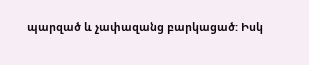պարզած և չափազանց բարկացած: Իսկ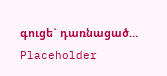գուցե` դառնացած…
Placeholder